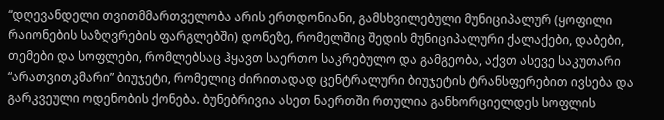“დღევანდელი თვითმმართველობა არის ერთდონიანი, გამსხვილებული მუნიციპალურ (ყოფილი რაიონების საზღვრების ფარგლებში) დონეზე, რომელშიც შედის მუნიციპალური ქალაქები, დაბები, თემები და სოფლები, რომლებსაც ჰყავთ საერთო საკრებულო და გამგეობა, აქვთ ასევე საკუთარი “არათვითკმარი” ბიუჯეტი, რომელიც ძირითადად ცენტრალური ბიუჯეტის ტრანსფერებით ივსება და გარკვეული ოდენობის ქონება. ბუნებრივია ასეთ ნაერთში რთულია განხორციელდეს სოფლის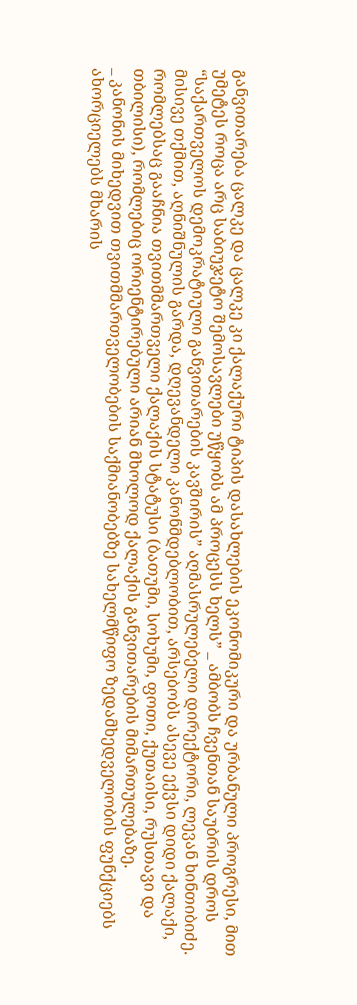განვითარება ცალკე და ცალკე კი ქალაქური ტიპის დასახლების ეკონომიკური და ურბანული პროგრესი, მით უმეტეს როცა არც საბიუჯეტო შემოსავლები უწყობს ამ პროცესს ხელს” _ ამბობს ჩვენთან საუბრის დროს “საქართველოს დემოკრატიული განვითარების კავშირის” აღმასრულებელი დირექტორი, ლევან ხინთიბიძე.
მისივე თქმით, აღნიშნულის გარდა, დღევანდელი კანონმდებლობით, არსებობს ასევე ექვსი დიდი ქალაქი, რომლებსაც გააჩნია თვითმმართველი ქალაქის სტატუსი (ბათუმი, სოხუმი, ფოთი, ქუთაისი, რუსთავი და თბილისი), რომლებიც ორიენტირებული არიან მხოლოდ ქალაქის განვითარების მიმართულებაზე.
_ კანონის მიხედვით თვითმმართველობების საქმიანობებზე სახელმწიფო ზედამხედველობის ფუნქციებს ახორციელებს მხარის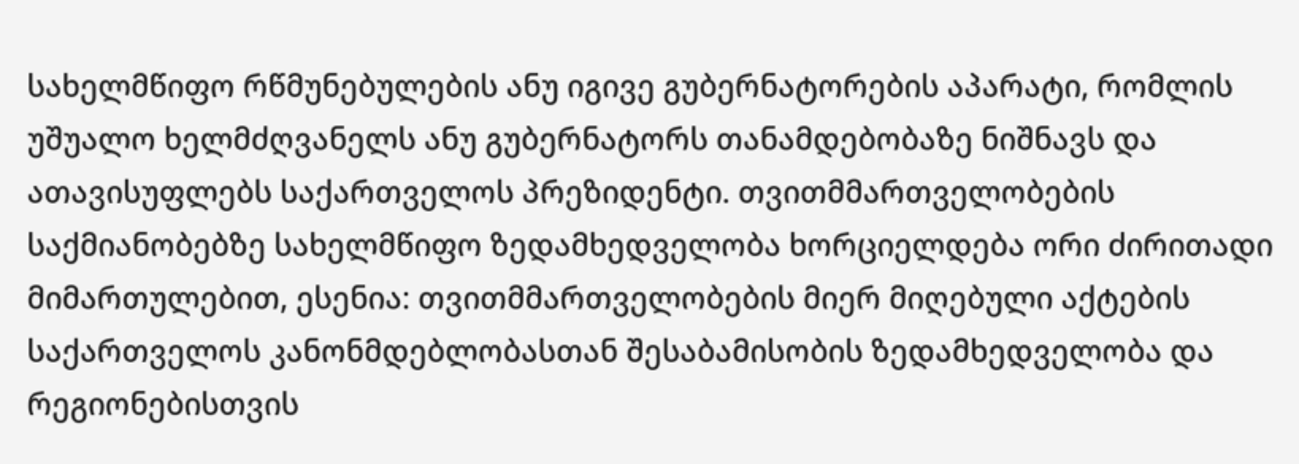სახელმწიფო რწმუნებულების ანუ იგივე გუბერნატორების აპარატი, რომლის უშუალო ხელმძღვანელს ანუ გუბერნატორს თანამდებობაზე ნიშნავს და ათავისუფლებს საქართველოს პრეზიდენტი. თვითმმართველობების საქმიანობებზე სახელმწიფო ზედამხედველობა ხორციელდება ორი ძირითადი მიმართულებით, ესენია: თვითმმართველობების მიერ მიღებული აქტების საქართველოს კანონმდებლობასთან შესაბამისობის ზედამხედველობა და რეგიონებისთვის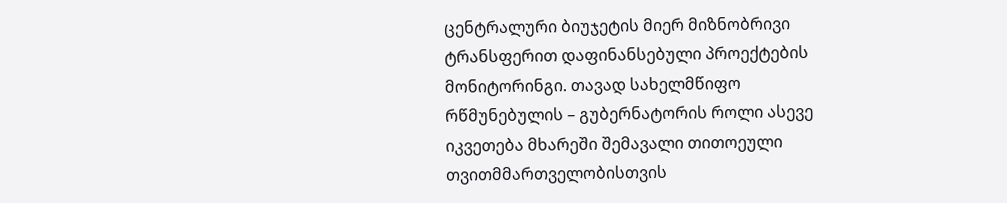ცენტრალური ბიუჯეტის მიერ მიზნობრივი ტრანსფერით დაფინანსებული პროექტების მონიტორინგი. თავად სახელმწიფო რწმუნებულის – გუბერნატორის როლი ასევე იკვეთება მხარეში შემავალი თითოეული თვითმმართველობისთვის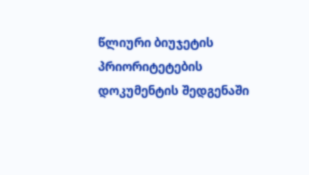წლიური ბიუჯეტის პრიორიტეტების დოკუმენტის შედგენაში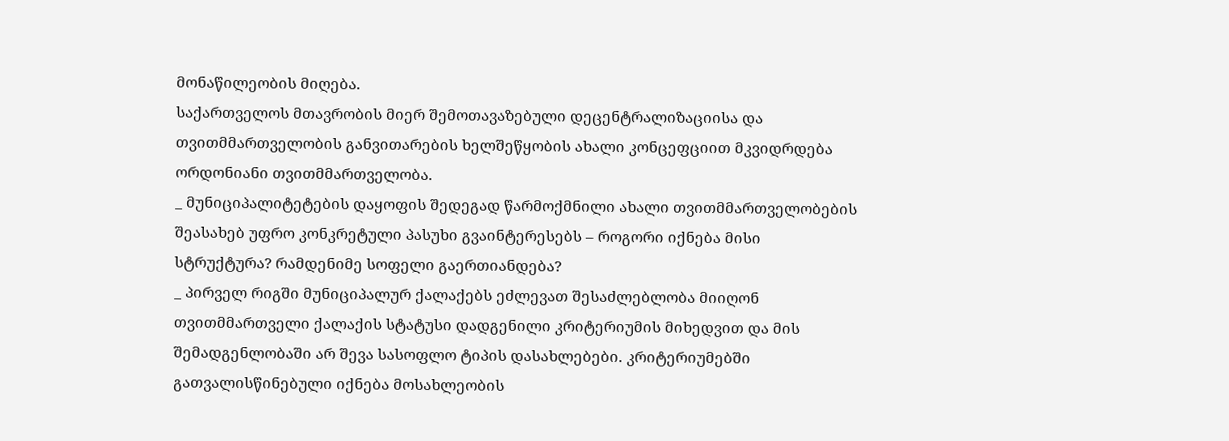მონაწილეობის მიღება.
საქართველოს მთავრობის მიერ შემოთავაზებული დეცენტრალიზაციისა და თვითმმართველობის განვითარების ხელშეწყობის ახალი კონცეფციით მკვიდრდება ორდონიანი თვითმმართველობა.
_ მუნიციპალიტეტების დაყოფის შედეგად წარმოქმნილი ახალი თვითმმართველობების შეასახებ უფრო კონკრეტული პასუხი გვაინტერესებს – როგორი იქნება მისი სტრუქტურა? რამდენიმე სოფელი გაერთიანდება?
_ პირველ რიგში მუნიციპალურ ქალაქებს ეძლევათ შესაძლებლობა მიიღონ თვითმმართველი ქალაქის სტატუსი დადგენილი კრიტერიუმის მიხედვით და მის შემადგენლობაში არ შევა სასოფლო ტიპის დასახლებები. კრიტერიუმებში გათვალისწინებული იქნება მოსახლეობის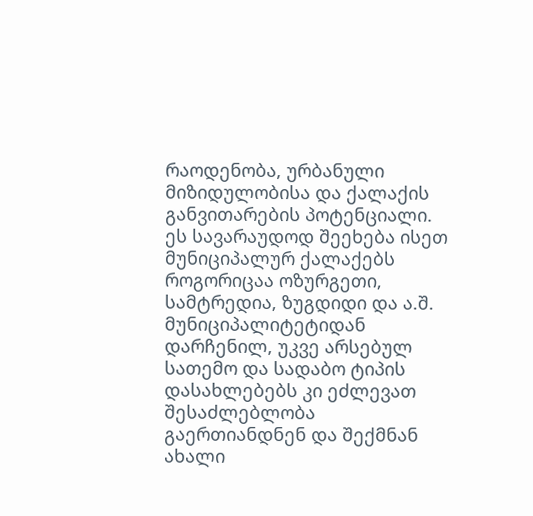რაოდენობა, ურბანული მიზიდულობისა და ქალაქის განვითარების პოტენციალი. ეს სავარაუდოდ შეეხება ისეთ მუნიციპალურ ქალაქებს როგორიცაა ოზურგეთი, სამტრედია, ზუგდიდი და ა.შ. მუნიციპალიტეტიდან დარჩენილ, უკვე არსებულ სათემო და სადაბო ტიპის დასახლებებს კი ეძლევათ შესაძლებლობა გაერთიანდნენ და შექმნან ახალი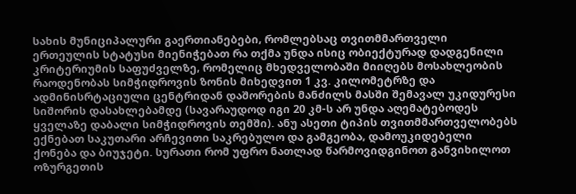სახის მუნიციპალური გაერთიანებები, რომლებსაც თვითმმართველი ერთეულის სტატუსი მიენიჭებათ რა თქმა უნდა ისიც ობიექტურად დადგენილი კრიტერიუმის საფუძველზე, რომელიც მხედველობაში მიიღებს მოსახლეობის რაოდენობას სიმჭიდროვის ზონის მიხედვით 1 კვ. კილომეტრზე და ადმინისრტაციული ცენტრიდან დაშორების მანძილს მასში შემავალ უკიდურესი სიშორის დასახლებამდე (სავარაუდოდ იგი 20 კმ-ს არ უნდა აღემატებოდეს ყველაზე დაბალი სიმჭიდროვის თემში). ანუ ასეთი ტიპის თვითმმართველობებს ექნებათ საკუთარი არჩევითი საკრებულო და გამგეობა, დამოუკიდებელი ქონება და ბიუჯეტი. სურათი რომ უფრო ნათლად წარმოვიდგინოთ განვიხილოთ ოზურგეთის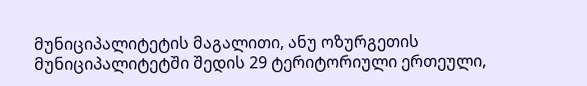მუნიციპალიტეტის მაგალითი, ანუ ოზურგეთის მუნიციპალიტეტში შედის 29 ტერიტორიული ერთეული,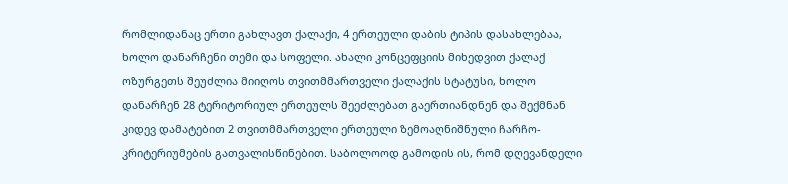რომლიდანაც ერთი გახლავთ ქალაქი, 4 ერთეული დაბის ტიპის დასახლებაა, ხოლო დანარჩენი თემი და სოფელი. ახალი კონცეფციის მიხედვით ქალაქ ოზურგეთს შეუძლია მიიღოს თვითმმართველი ქალაქის სტატუსი, ხოლო დანარჩენ 28 ტერიტორიულ ერთეულს შეეძლებათ გაერთიანდნენ და შექმნან კიდევ დამატებით 2 თვითმმართველი ერთეული ზემოაღნიშნული ჩარჩო-კრიტერიუმების გათვალისწინებით. საბოლოოდ გამოდის ის, რომ დღევანდელი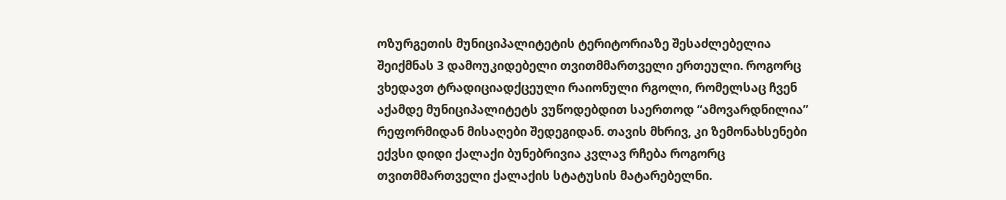ოზურგეთის მუნიციპალიტეტის ტერიტორიაზე შესაძლებელია შეიქმნას 3 დამოუკიდებელი თვითმმართველი ერთეული. როგორც ვხედავთ ტრადიციადქცეული რაიონული რგოლი, რომელსაც ჩვენ აქამდე მუნიციპალიტეტს ვუწოდებდით საერთოდ “ამოვარდნილია” რეფორმიდან მისაღები შედეგიდან. თავის მხრივ, კი ზემონახსენები ექვსი დიდი ქალაქი ბუნებრივია კვლავ რჩება როგორც თვითმმართველი ქალაქის სტატუსის მატარებელნი.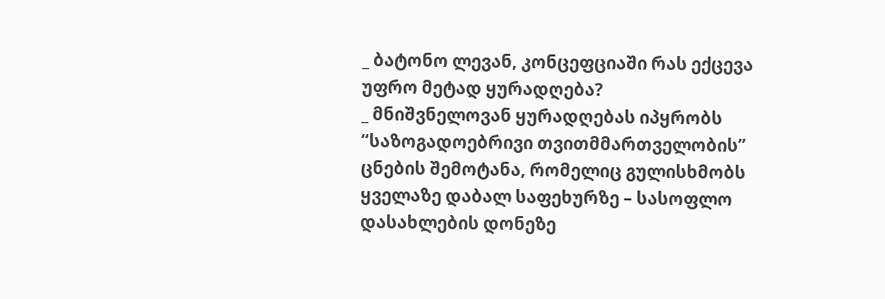_ ბატონო ლევან, კონცეფციაში რას ექცევა უფრო მეტად ყურადღება?
_ მნიშვნელოვან ყურადღებას იპყრობს “საზოგადოებრივი თვითმმართველობის” ცნების შემოტანა, რომელიც გულისხმობს ყველაზე დაბალ საფეხურზე – სასოფლო დასახლების დონეზე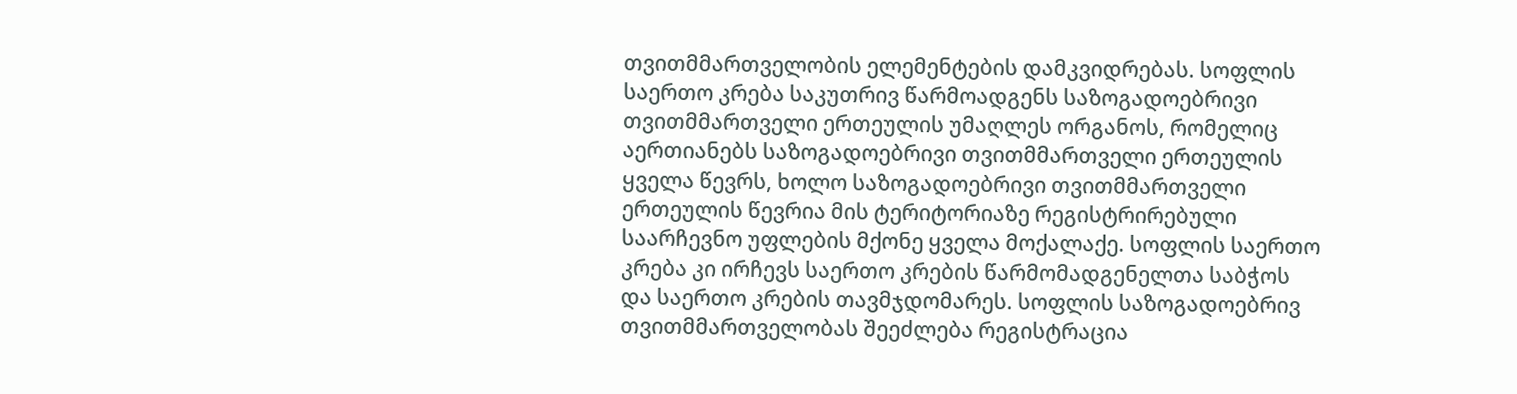თვითმმართველობის ელემენტების დამკვიდრებას. სოფლის საერთო კრება საკუთრივ წარმოადგენს საზოგადოებრივი თვითმმართველი ერთეულის უმაღლეს ორგანოს, რომელიც აერთიანებს საზოგადოებრივი თვითმმართველი ერთეულის ყველა წევრს, ხოლო საზოგადოებრივი თვითმმართველი ერთეულის წევრია მის ტერიტორიაზე რეგისტრირებული საარჩევნო უფლების მქონე ყველა მოქალაქე. სოფლის საერთო კრება კი ირჩევს საერთო კრების წარმომადგენელთა საბჭოს და საერთო კრების თავმჯდომარეს. სოფლის საზოგადოებრივ თვითმმართველობას შეეძლება რეგისტრაცია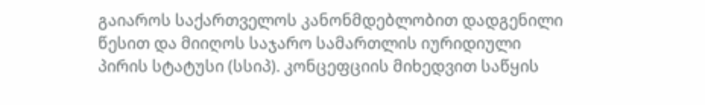გაიაროს საქართველოს კანონმდებლობით დადგენილი წესით და მიიღოს საჯარო სამართლის იურიდიული პირის სტატუსი (სსიპ). კონცეფციის მიხედვით საწყის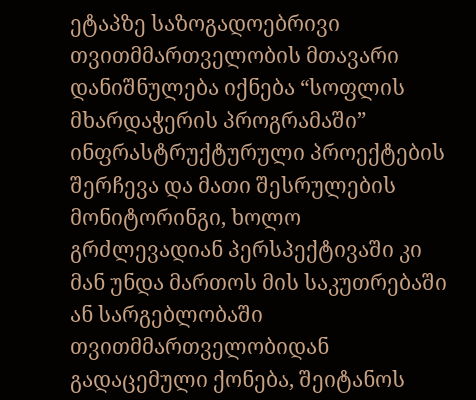ეტაპზე საზოგადოებრივი თვითმმართველობის მთავარი დანიშნულება იქნება “სოფლის მხარდაჭერის პროგრამაში” ინფრასტრუქტურული პროექტების შერჩევა და მათი შესრულების მონიტორინგი, ხოლო გრძლევადიან პერსპექტივაში კი მან უნდა მართოს მის საკუთრებაში ან სარგებლობაში თვითმმართველობიდან გადაცემული ქონება, შეიტანოს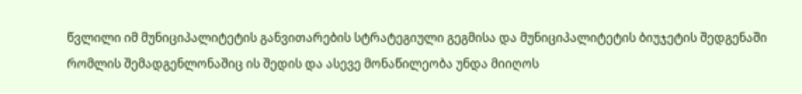წვლილი იმ მუნიციპალიტეტის განვითარების სტრატეგიული გეგმისა და მუნიციპალიტეტის ბიუჯეტის შედგენაში რომლის შემადგენლონაშიც ის შედის და ასევე მონაწილეობა უნდა მიიღოს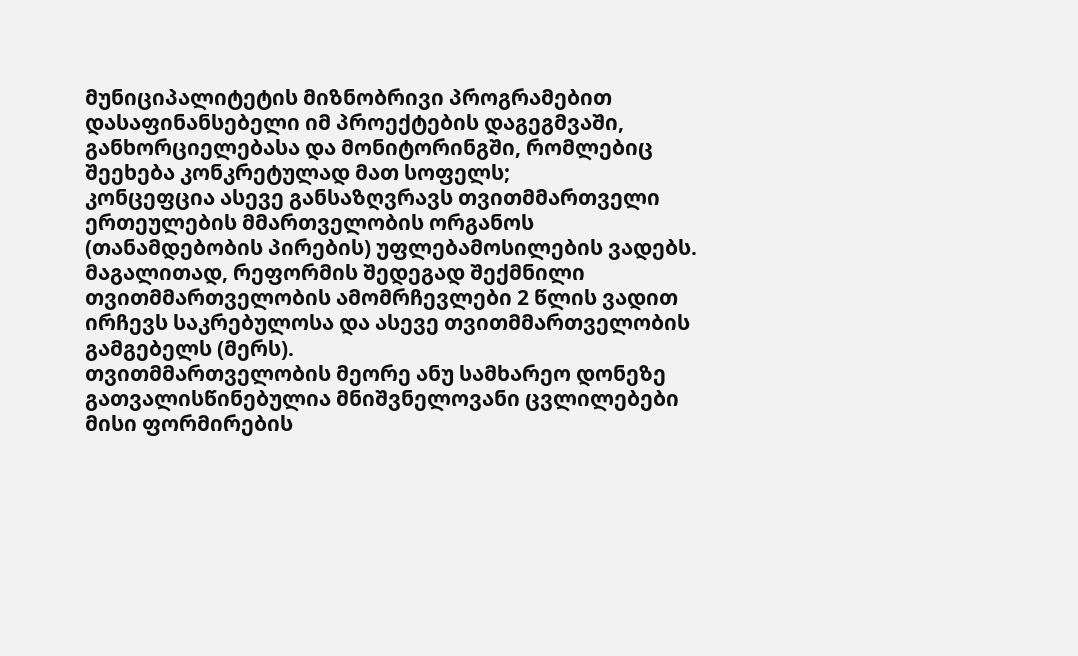მუნიციპალიტეტის მიზნობრივი პროგრამებით დასაფინანსებელი იმ პროექტების დაგეგმვაში, განხორციელებასა და მონიტორინგში, რომლებიც შეეხება კონკრეტულად მათ სოფელს;
კონცეფცია ასევე განსაზღვრავს თვითმმართველი ერთეულების მმართველობის ორგანოს (თანამდებობის პირების) უფლებამოსილების ვადებს. მაგალითად, რეფორმის შედეგად შექმნილი თვითმმართველობის ამომრჩევლები 2 წლის ვადით ირჩევს საკრებულოსა და ასევე თვითმმართველობის გამგებელს (მერს).
თვითმმართველობის მეორე ანუ სამხარეო დონეზე გათვალისწინებულია მნიშვნელოვანი ცვლილებები მისი ფორმირების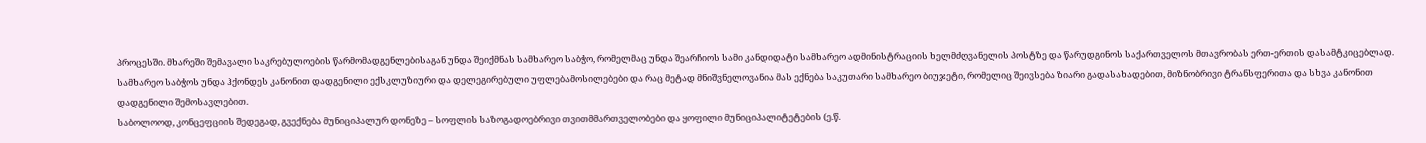პროცესში. მხარეში შემავალი საკრებულოების წარმომადგენლებისაგან უნდა შეიქმნას სამხარეო საბჭო, რომელმაც უნდა შეარჩიოს სამი კანდიდატი სამხარეო ადმინისტრაციის ხელმძღვანელის პოსტზე და წარუდგინოს საქართველოს მთავრობას ერთ-ერთის დასამტკიცებლად. სამხარეო საბჭოს უნდა ჰქონდეს კანონით დადგენილი ექსკლუზიური და დელეგირებული უფლებამოსილებები და რაც მეტად მნიშვნელოვანია მას ექნება საკუთარი სამხარეო ბიუჯეტი, რომელიც შეივსება ზიარი გადასახადებით, მიზნობრივი ტრანსფერითა და სხვა კანონით დადგენილი შემოსავლებით.
საბოლოოდ, კონცეფციის შედეგად, გვექნება მუნიციპალურ დონეზე – სოფლის საზოგადოებრივი თვითმმართველობები და ყოფილი მუნიციპალიტეტების (ე.წ.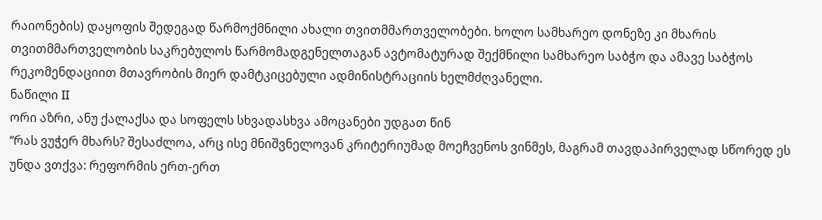რაიონების) დაყოფის შედეგად წარმოქმნილი ახალი თვითმმართველობები. ხოლო სამხარეო დონეზე კი მხარის თვითმმართველობის საკრებულოს წარმომადგენელთაგან ავტომატურად შექმნილი სამხარეო საბჭო და ამავე საბჭოს რეკომენდაციით მთავრობის მიერ დამტკიცებული ადმინისტრაციის ხელმძღვანელი.
ნაწილი II
ორი აზრი, ანუ ქალაქსა და სოფელს სხვადასხვა ამოცანები უდგათ წინ
“რას ვუჭერ მხარს? შესაძლოა, არც ისე მნიშვნელოვან კრიტერიუმად მოეჩვენოს ვინმეს, მაგრამ თავდაპირველად სწორედ ეს უნდა ვთქვა: რეფორმის ერთ-ერთ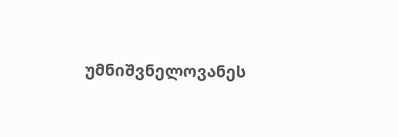უმნიშვნელოვანეს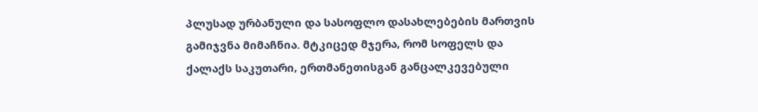პლუსად ურბანული და სასოფლო დასახლებების მართვის გამიჯვნა მიმაჩნია. მტკიცედ მჯერა, რომ სოფელს და ქალაქს საკუთარი, ერთმანეთისგან განცალკევებული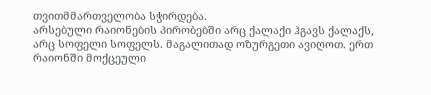თვითმმართველობა სჭირდება.
არსებული რაიონების პირობებში არც ქალაქი ჰგავს ქალაქს, არც სოფელი სოფელს. მაგალითად ოზურგეთი ავიღოთ. ერთ რაიონში მოქცეული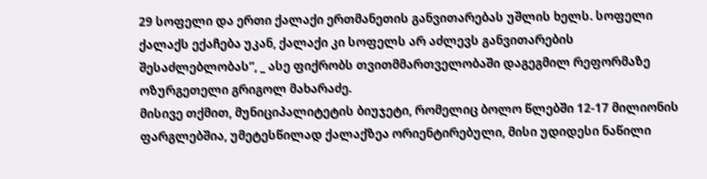29 სოფელი და ერთი ქალაქი ერთმანეთის განვითარებას უშლის ხელს. სოფელი ქალაქს ექაჩება უკან, ქალაქი კი სოფელს არ აძლევს განვითარების შესაძლებლობას”, _ ასე ფიქრობს თვითმმართველობაში დაგეგმილ რეფორმაზე ოზურგეთელი გრიგოლ მახარაძე.
მისივე თქმით, მუნიციპალიტეტის ბიუჯეტი, რომელიც ბოლო წლებში 12-17 მილიონის ფარგლებშია, უმეტესწილად ქალაქზეა ორიენტირებული, მისი უდიდესი ნაწილი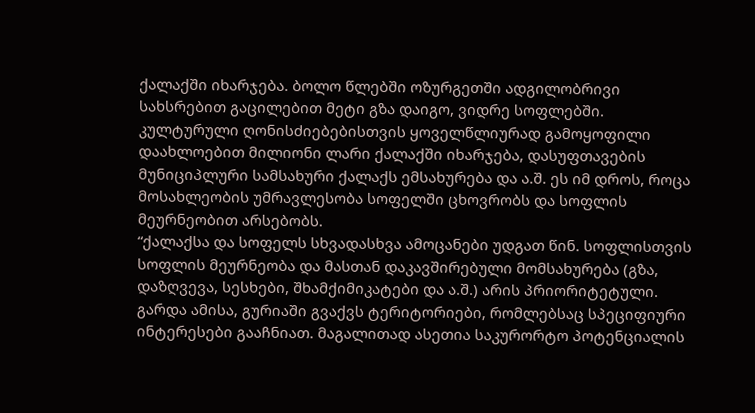ქალაქში იხარჯება. ბოლო წლებში ოზურგეთში ადგილობრივი სახსრებით გაცილებით მეტი გზა დაიგო, ვიდრე სოფლებში. კულტურული ღონისძიებებისთვის ყოველწლიურად გამოყოფილი დაახლოებით მილიონი ლარი ქალაქში იხარჯება, დასუფთავების მუნიციპლური სამსახური ქალაქს ემსახურება და ა.შ. ეს იმ დროს, როცა მოსახლეობის უმრავლესობა სოფელში ცხოვრობს და სოფლის მეურნეობით არსებობს.
“ქალაქსა და სოფელს სხვადასხვა ამოცანები უდგათ წინ. სოფლისთვის სოფლის მეურნეობა და მასთან დაკავშირებული მომსახურება (გზა, დაზღვევა, სესხები, შხამქიმიკატები და ა.შ.) არის პრიორიტეტული. გარდა ამისა, გურიაში გვაქვს ტერიტორიები, რომლებსაც სპეციფიური ინტერესები გააჩნიათ. მაგალითად ასეთია საკურორტო პოტენციალის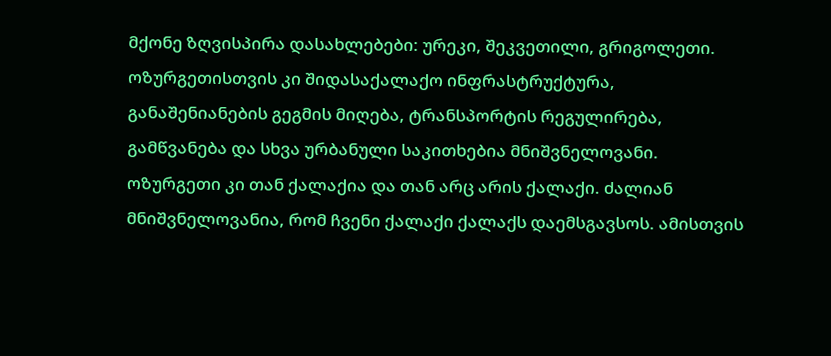მქონე ზღვისპირა დასახლებები: ურეკი, შეკვეთილი, გრიგოლეთი.
ოზურგეთისთვის კი შიდასაქალაქო ინფრასტრუქტურა, განაშენიანების გეგმის მიღება, ტრანსპორტის რეგულირება, გამწვანება და სხვა ურბანული საკითხებია მნიშვნელოვანი. ოზურგეთი კი თან ქალაქია და თან არც არის ქალაქი. ძალიან მნიშვნელოვანია, რომ ჩვენი ქალაქი ქალაქს დაემსგავსოს. ამისთვის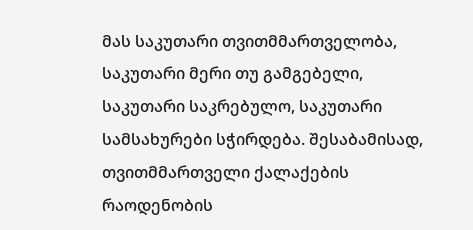მას საკუთარი თვითმმართველობა, საკუთარი მერი თუ გამგებელი, საკუთარი საკრებულო, საკუთარი სამსახურები სჭირდება. შესაბამისად, თვითმმართველი ქალაქების რაოდენობის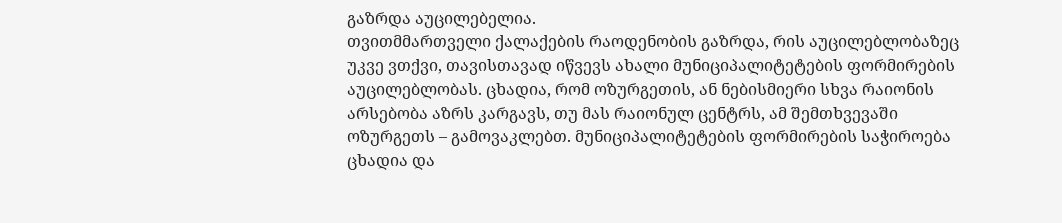გაზრდა აუცილებელია.
თვითმმართველი ქალაქების რაოდენობის გაზრდა, რის აუცილებლობაზეც უკვე ვთქვი, თავისთავად იწვევს ახალი მუნიციპალიტეტების ფორმირების აუცილებლობას. ცხადია, რომ ოზურგეთის, ან ნებისმიერი სხვა რაიონის არსებობა აზრს კარგავს, თუ მას რაიონულ ცენტრს, ამ შემთხვევაში ოზურგეთს – გამოვაკლებთ. მუნიციპალიტეტების ფორმირების საჭიროება ცხადია და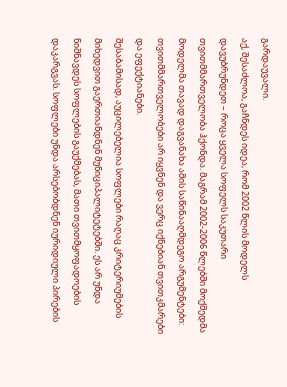გარდაუვალი.
აქ, შესაძლოა, გაჩნდეს იდეა, რომ 2002 წლის მოდელს დავუბრუნდეთ – როცა ყველა სოფელს საკუთარი თვითმმართველობა ჰქონდა. მაგრამ 2002-2006 წლებში მოქმედმა მოდელმა თავად დაგვანახა ამის საწინააღმდეგო არგუმენტები: თვითმმართველობები არ იყვნენ და ვერც იქნებიან თვითკმარები და ეფექტიანები.
შესაბამისად, აუცილებელია სოფლები რაღაც კრიტერიუმების მიხედვით გაერთიანდნენ მუნიციპალიტეტებში. ეს არ უნდა ნიშნავდეს სოფლების გაუქმებას, მათი თვითმყოფადოების დაკარგვას. სოფლები უნდა არსებობდნენ იურიდიული პირების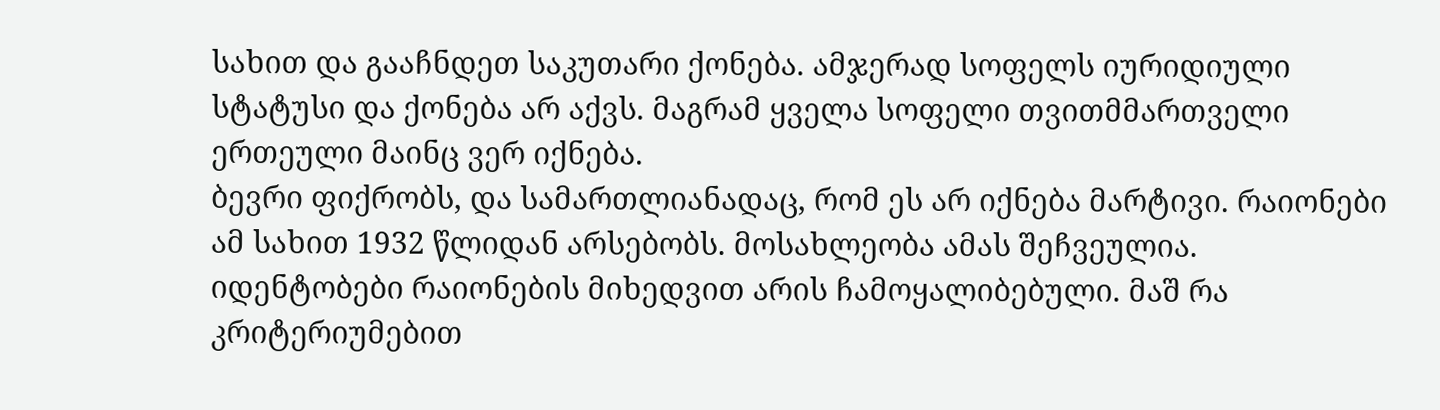სახით და გააჩნდეთ საკუთარი ქონება. ამჯერად სოფელს იურიდიული სტატუსი და ქონება არ აქვს. მაგრამ ყველა სოფელი თვითმმართველი ერთეული მაინც ვერ იქნება.
ბევრი ფიქრობს, და სამართლიანადაც, რომ ეს არ იქნება მარტივი. რაიონები ამ სახით 1932 წლიდან არსებობს. მოსახლეობა ამას შეჩვეულია. იდენტობები რაიონების მიხედვით არის ჩამოყალიბებული. მაშ რა კრიტერიუმებით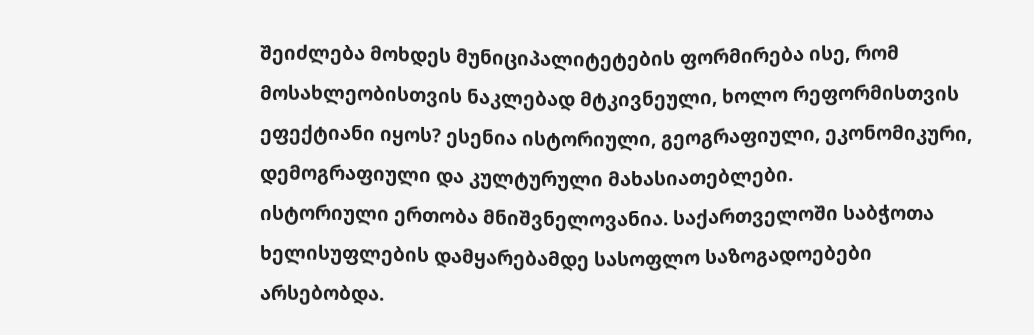შეიძლება მოხდეს მუნიციპალიტეტების ფორმირება ისე, რომ მოსახლეობისთვის ნაკლებად მტკივნეული, ხოლო რეფორმისთვის ეფექტიანი იყოს? ესენია ისტორიული, გეოგრაფიული, ეკონომიკური, დემოგრაფიული და კულტურული მახასიათებლები.
ისტორიული ერთობა მნიშვნელოვანია. საქართველოში საბჭოთა ხელისუფლების დამყარებამდე სასოფლო საზოგადოებები არსებობდა.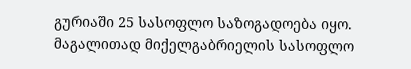გურიაში 25 სასოფლო საზოგადოება იყო. მაგალითად მიქელგაბრიელის სასოფლო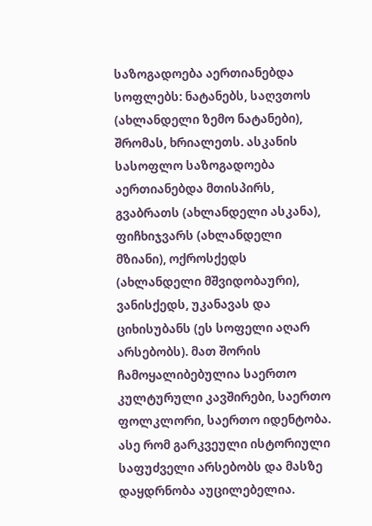საზოგადოება აერთიანებდა სოფლებს: ნატანებს, საღვთოს (ახლანდელი ზემო ნატანები), შრომას, ხრიალეთს. ასკანის სასოფლო საზოგადოება აერთიანებდა მთისპირს, გვაბრათს (ახლანდელი ასკანა), ფიჩხიჯვარს (ახლანდელი მზიანი), ოქროსქედს (ახლანდელი მშვიდობაური), ვანისქედს, უკანავას და ციხისუბანს (ეს სოფელი აღარ არსებობს). მათ შორის ჩამოყალიბებულია საერთო კულტურული კავშირები, საერთო ფოლკლორი, საერთო იდენტობა. ასე რომ გარკვეული ისტორიული საფუძველი არსებობს და მასზე დაყდრნობა აუცილებელია.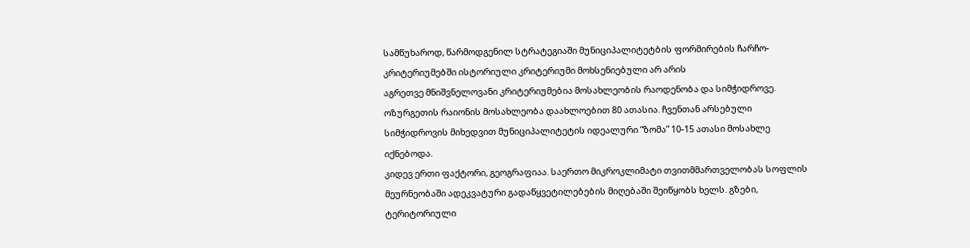სამწუხაროდ, წარმოდგენილ სტრატეგიაში მუნიციპალიტეტბის ფორმირების ჩარჩო-კრიტერიუმებში ისტორიული კრიტერიუმი მოხსენიებული არ არის
აგრეთვე მნიშვნელოვანი კრიტერიუმებია მოსახლეობის რაოდენობა და სიმჭიდროვე. ოზურგეთის რაიონის მოსახლეობა დაახლოებით 80 ათასია. ჩვენთან არსებული სიმჭიდროვის მიხედვით მუნიციპალიტეტის იდეალური “ზომა” 10-15 ათასი მოსახლე იქნებოდა.
კიდევ ერთი ფაქტორი, გეოგრაფიაა. საერთო მიკროკლიმატი თვითმმართველობას სოფლის მეურნეობაში ადეკვატური გადაწყვეტილებების მიღებაში შეიწყობს ხელს. გზები, ტერიტორიული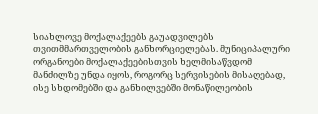სიახლოვე მოქალაქეებს გაუადვილებს თვითმმართველობის განხორციელებას. მუნიციპალური ორგანოები მოქალაქეებისთვის ხელმისაწვდომ მანძილზე უნდა იყოს, როგორც სერვისების მისაღებად, ისე სხდომებში და განხილვებში მონაწილეობის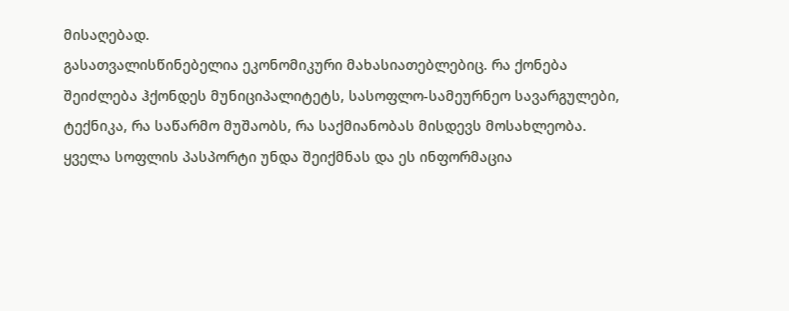მისაღებად.
გასათვალისწინებელია ეკონომიკური მახასიათებლებიც. რა ქონება შეიძლება ჰქონდეს მუნიციპალიტეტს, სასოფლო-სამეურნეო სავარგულები, ტექნიკა, რა საწარმო მუშაობს, რა საქმიანობას მისდევს მოსახლეობა. ყველა სოფლის პასპორტი უნდა შეიქმნას და ეს ინფორმაცია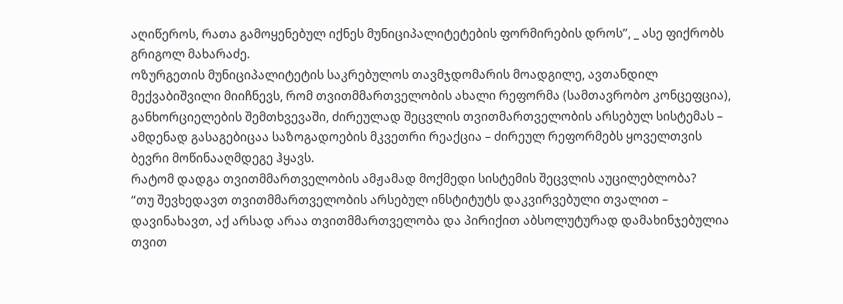აღიწეროს, რათა გამოყენებულ იქნეს მუნიციპალიტეტების ფორმირების დროს”, _ ასე ფიქრობს გრიგოლ მახარაძე.
ოზურგეთის მუნიციპალიტეტის საკრებულოს თავმჯდომარის მოადგილე, ავთანდილ მექვაბიშვილი მიიჩნევს, რომ თვითმმართველობის ახალი რეფორმა (სამთავრობო კონცეფცია), განხორციელების შემთხვევაში, ძირეულად შეცვლის თვითმართველობის არსებულ სისტემას – ამდენად გასაგებიცაა საზოგადოების მკვეთრი რეაქცია – ძირეულ რეფორმებს ყოველთვის ბევრი მოწინააღმდეგე ჰყავს.
რატომ დადგა თვითმმართველობის ამჟამად მოქმედი სისტემის შეცვლის აუცილებლობა?
“თუ შევხედავთ თვითმმართველობის არსებულ ინსტიტუტს დაკვირვებული თვალით – დავინახავთ, აქ არსად არაა თვითმმართველობა და პირიქით აბსოლუტურად დამახინჯებულია თვით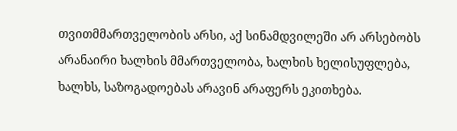თვითმმართველობის არსი, აქ სინამდვილეში არ არსებობს არანაირი ხალხის მმართველობა, ხალხის ხელისუფლება, ხალხს, საზოგადოებას არავინ არაფერს ეკითხება.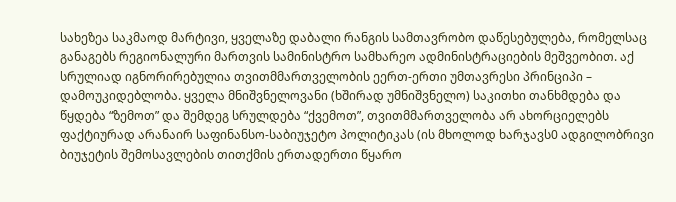სახეზეა საკმაოდ მარტივი, ყველაზე დაბალი რანგის სამთავრობო დაწესებულება, რომელსაც განაგებს რეგიონალური მართვის სამინისტრო სამხარეო ადმინისტრაციების მეშვეობით. აქ სრულიად იგნორირებულია თვითმმართველობის ეერთ-ერთი უმთავრესი პრინციპი – დამოუკიდებლობა. ყველა მნიშვნელოვანი (ხშირად უმნიშვნელო) საკითხი თანხმდება და წყდება “ზემოთ” და შემდეგ სრულდება “ქვემოთ”, თვითმმართველობა არ ახორციელებს ფაქტიურად არანაირ საფინანსო-საბიუჯეტო პოლიტიკას (ის მხოლოდ ხარჯავს0 ადგილობრივი ბიუჯეტის შემოსავლების თითქმის ერთადერთი წყარო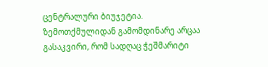ცენტრალური ბიუჯეტია.
ზემოთქმულიდან გამომდინარე არცაა გასაკვირი, რომ სადღაც ჭეშმარიტი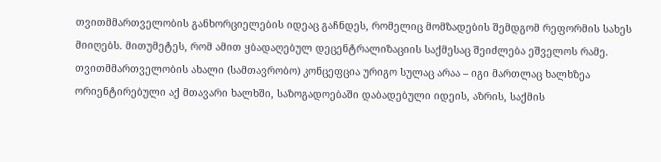თვითმმართველობის განხორციელების იდეაც გაჩნდეს, რომელიც მომზადების შემდგომ რეფორმის სახეს მიიღებს. მითუმეტეს, რომ ამით ყბადაღებულ დეცენტრალიზაციის საქმესაც შეიძლება ეშველოს რამე.
თვითმმართველობის ახალი (სამთავრობო) კონცეფცია ურიგო სულაც არაა – იგი მართლაც ხალხზეა ორიენტირებული აქ მთავარი ხალხში, საზოგადოებაში დაბადებული იდეის, აზრის, საქმის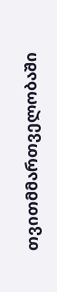თვითმმართველობაში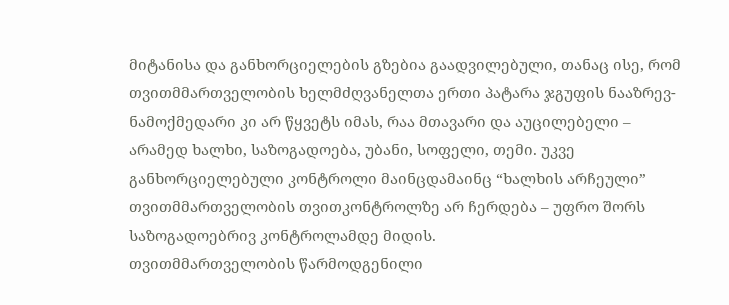მიტანისა და განხორციელების გზებია გაადვილებული, თანაც ისე, რომ თვითმმართველობის ხელმძღვანელთა ერთი პატარა ჯგუფის ნააზრევ- ნამოქმედარი კი არ წყვეტს იმას, რაა მთავარი და აუცილებელი – არამედ ხალხი, საზოგადოება, უბანი, სოფელი, თემი. უკვე განხორციელებული კონტროლი მაინცდამაინც “ხალხის არჩეული” თვითმმართველობის თვითკონტროლზე არ ჩერდება – უფრო შორს საზოგადოებრივ კონტროლამდე მიდის.
თვითმმართველობის წარმოდგენილი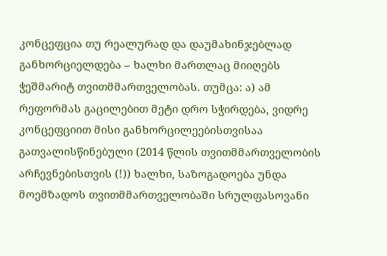კონცეფცია თუ რეალურად და დაუმახინჯებლად განხორციელდება – ხალხი მართლაც მიიღებს ჭეშმარიტ თვითმმართველობას. თუმცა: ა) ამ რეფორმას გაცილებით მეტი დრო სჭირდება, ვიდრე კონცეფციით მისი განხორცილეებისთვისაა გათვალისწინებული (2014 წლის თვითმმართველობის არჩევნებისთვის (!)) ხალხი, საზოგადოება უნდა მოემზადოს თვითმმართველობაში სრულფასოვანი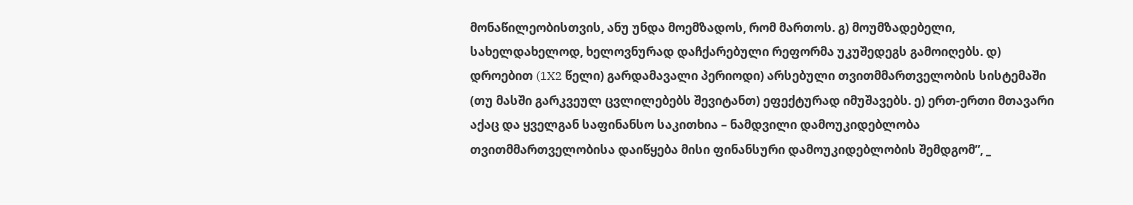მონაწილეობისთვის, ანუ უნდა მოემზადოს, რომ მართოს. გ) მოუმზადებელი, სახელდახელოდ, ხელოვნურად დაჩქარებული რეფორმა უკუშედეგს გამოიღებს. დ) დროებით (1X2 წელი) გარდამავალი პერიოდი) არსებული თვითმმართველობის სისტემაში (თუ მასში გარკვეულ ცვლილებებს შევიტანთ) ეფექტურად იმუშავებს. ე) ერთ-ერთი მთავარი აქაც და ყველგან საფინანსო საკითხია – ნამდვილი დამოუკიდებლობა თვითმმართველობისა დაიწყება მისი ფინანსური დამოუკიდებლობის შემდგომ”, _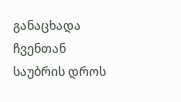განაცხადა ჩვენთან საუბრის დროს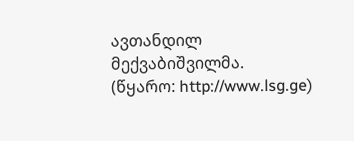ავთანდილ მექვაბიშვილმა.
(წყარო: http://www.lsg.ge)